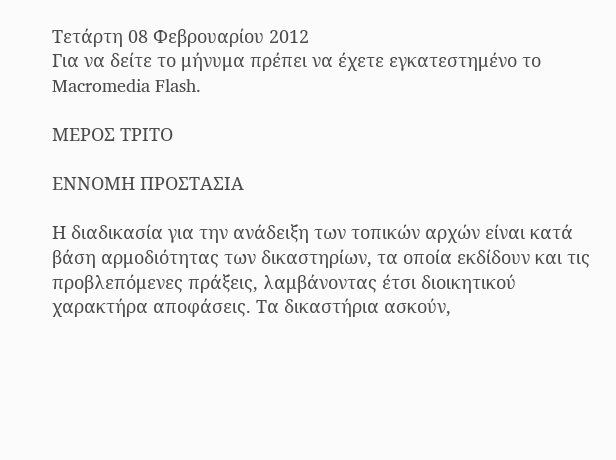Τετάρτη 08 Φεβρουαρίου 2012
Για να δείτε το μήνυμα πρέπει να έχετε εγκατεστημένο το Macromedia Flash.

ΜΕΡΟΣ ΤΡΙΤΟ

ΕΝΝΟΜΗ ΠΡΟΣΤΑΣΙΑ

Η διαδικασία για την ανάδειξη των τοπικών αρχών είναι κατά βάση αρμοδιότητας των δικαστηρίων, τα οποία εκδίδουν και τις προβλεπόμενες πράξεις, λαμβάνοντας έτσι διοικητικού χαρακτήρα αποφάσεις. Τα δικαστήρια ασκούν,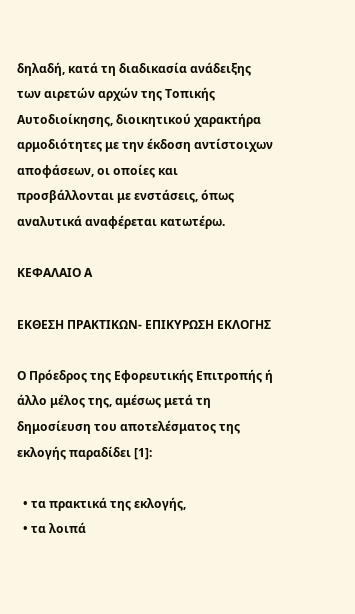δηλαδή, κατά τη διαδικασία ανάδειξης των αιρετών αρχών της Τοπικής Αυτοδιοίκησης, διοικητικού χαρακτήρα αρμοδιότητες με την έκδοση αντίστοιχων αποφάσεων, οι οποίες και προσβάλλονται με ενστάσεις, όπως αναλυτικά αναφέρεται κατωτέρω.

ΚΕΦΑΛΑΙΟ Α

ΕΚΘΕΣΗ ΠΡΑΚΤΙΚΩΝ- ΕΠΙΚΥΡΩΣΗ ΕΚΛΟΓΗΣ

Ο Πρόεδρος της Εφορευτικής Επιτροπής ή άλλο μέλος της, αμέσως μετά τη δημοσίευση του αποτελέσματος της εκλογής παραδίδει [1]:

  • τα πρακτικά της εκλογής,
  • τα λοιπά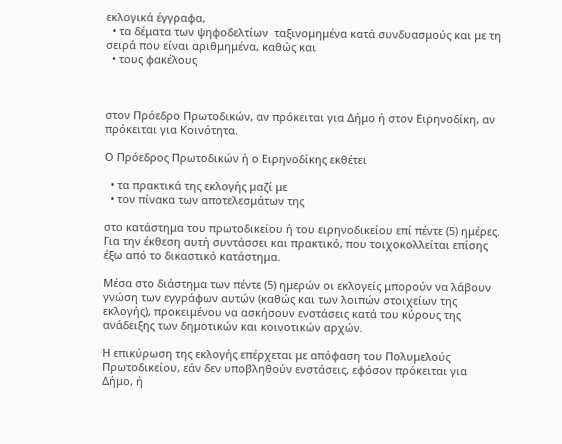εκλογικά έγγραφα,
  • τα δέματα των ψηφοδελτίων  ταξινομημένα κατά συνδυασμούς και με τη σειρά που είναι αριθμημένα, καθώς και
  • τους φακέλους



στον Πρόεδρο Πρωτοδικών, αν πρόκειται για Δήμο ή στον Ειρηνοδίκη, αν πρόκειται για Κοινότητα.

Ο Πρόεδρος Πρωτοδικών ή ο Ειρηνοδίκης εκθέτει

  • τα πρακτικά της εκλογής μαζί με
  • τον πίνακα των αποτελεσμάτων της

στο κατάστημα του πρωτοδικείου ή του ειρηνοδικείου επί πέντε (5) ημέρες. Για την έκθεση αυτή συντάσσει και πρακτικό, που τοιχοκολλείται επίσης έξω από το δικαστικό κατάστημα.

Μέσα στο διάστημα των πέντε (5) ημερών οι εκλογείς μπορούν να λάβουν γνώση των εγγράφων αυτών (καθώς και των λοιπών στοιχείων της εκλογής), προκειμένου να ασκήσουν ενστάσεις κατά του κύρους της ανάδειξης των δημοτικών και κοινοτικών αρχών.

Η επικύρωση της εκλογής επέρχεται με απόφαση του Πολυμελούς Πρωτοδικείου, εάν δεν υποβληθούν ενστάσεις, εφόσον πρόκειται για Δήμο, ή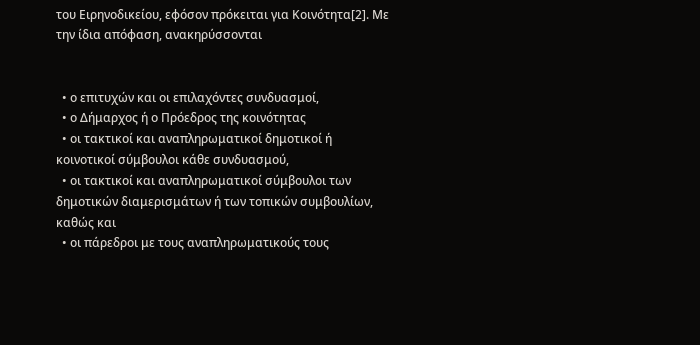του Ειρηνοδικείου, εφόσον πρόκειται για Κοινότητα[2]. Με την ίδια απόφαση, ανακηρύσσονται


  • ο επιτυχών και οι επιλαχόντες συνδυασμοί,
  • ο Δήμαρχος ή ο Πρόεδρος της κοινότητας
  • οι τακτικοί και αναπληρωματικοί δημοτικοί ή κοινοτικοί σύμβουλοι κάθε συνδυασμού,
  • οι τακτικοί και αναπληρωματικοί σύμβουλοι των δημοτικών διαμερισμάτων ή των τοπικών συμβουλίων, καθώς και
  • οι πάρεδροι με τους αναπληρωματικούς τους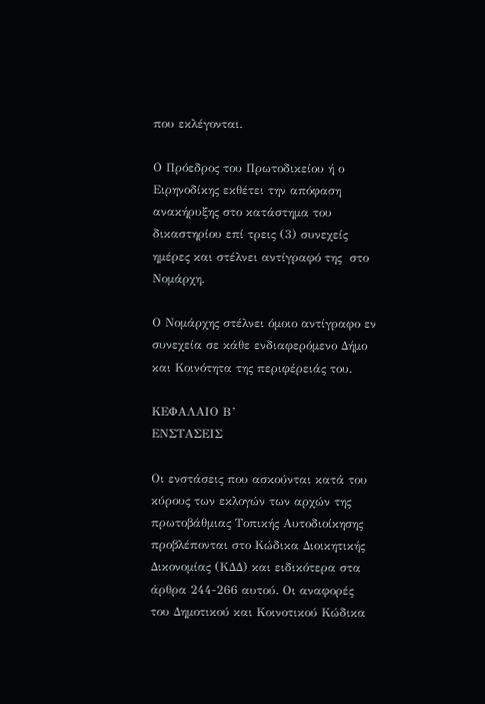που εκλέγονται.

Ο Πρόεδρος του Πρωτοδικείου ή ο Ειρηνοδίκης εκθέτει την απόφαση ανακήρυξης στο κατάστημα του δικαστηρίου επί τρεις (3) συνεχείς ημέρες και στέλνει αντίγραφό της  στο Νομάρχη.

Ο Νομάρχης στέλνει όμοιο αντίγραφο εν συνεχεία σε κάθε ενδιαφερόμενο Δήμο και Κοινότητα της περιφέρειάς του.

ΚΕΦΑΛΑΙΟ Β’
ΕΝΣΤΑΣΕΙΣ

Οι ενστάσεις που ασκούνται κατά του κύρους των εκλογών των αρχών της πρωτοβάθμιας Τοπικής Αυτοδιοίκησης προβλέπονται στο Κώδικα Διοικητικής Δικονομίας (ΚΔΔ) και ειδικότερα στα άρθρα 244-266 αυτού. Οι αναφορές του Δημοτικού και Κοινοτικού Κώδικα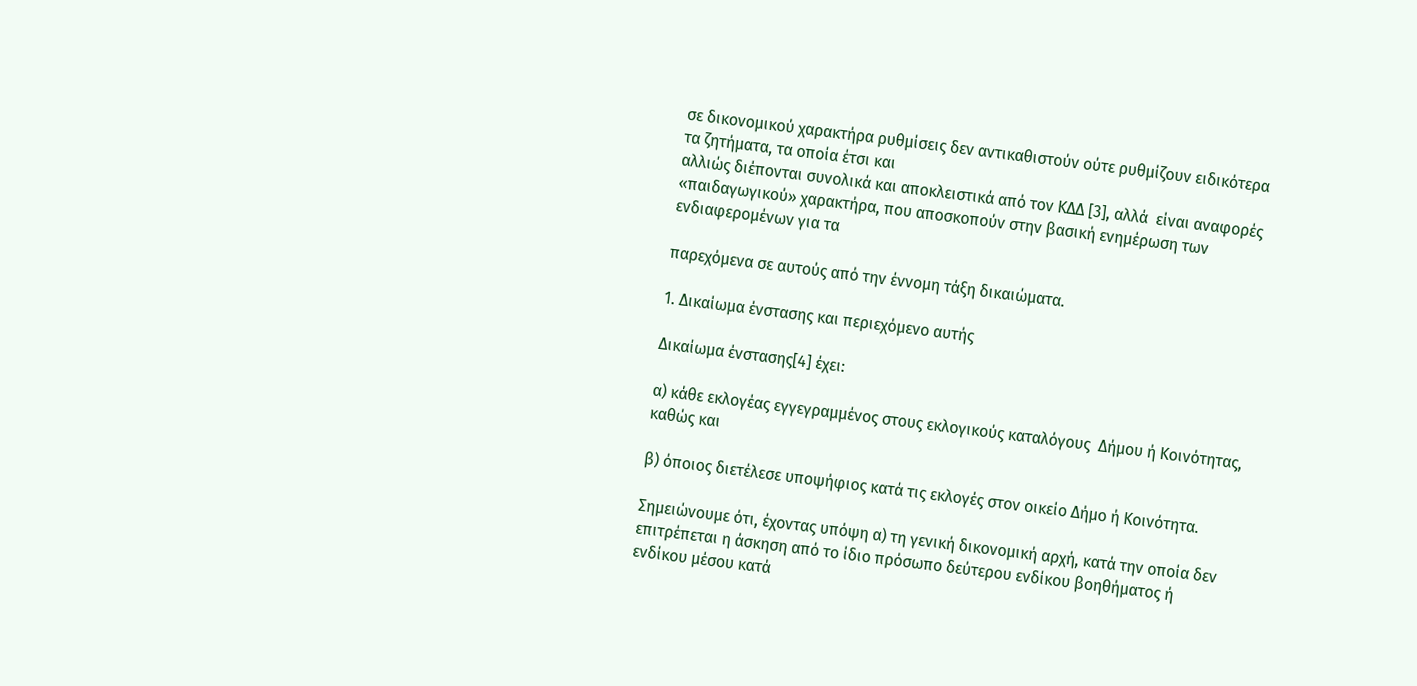σε δικονομικού χαρακτήρα ρυθμίσεις δεν αντικαθιστούν ούτε ρυθμίζουν ειδικότερα τα ζητήματα, τα οποία έτσι και
αλλιώς διέπονται συνολικά και αποκλειστικά από τον ΚΔΔ [3], αλλά  είναι αναφορές «παιδαγωγικού» χαρακτήρα, που αποσκοπούν στην βασική ενημέρωση των ενδιαφερομένων για τα

παρεχόμενα σε αυτούς από την έννομη τάξη δικαιώματα.

1. Δικαίωμα ένστασης και περιεχόμενο αυτής

Δικαίωμα ένστασης[4] έχει:

α) κάθε εκλογέας εγγεγραμμένος στους εκλογικούς καταλόγους  Δήμου ή Κοινότητας, καθώς και

β) όποιος διετέλεσε υποψήφιος κατά τις εκλογές στον οικείο Δήμο ή Κοινότητα.

Σημειώνουμε ότι, έχοντας υπόψη α) τη γενική δικονομική αρχή, κατά την οποία δεν επιτρέπεται η άσκηση από το ίδιο πρόσωπο δεύτερου ενδίκου βοηθήματος ή ενδίκου μέσου κατά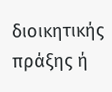διοικητικής πράξης ή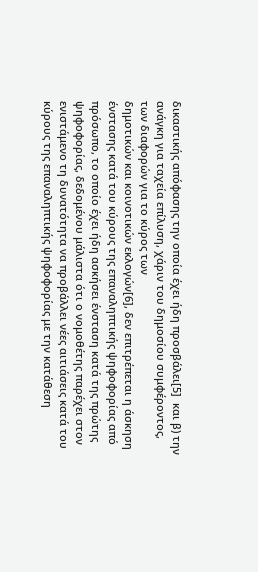δικαστικής απόφασης την οποία έχει ήδη προσβάλει[5]  και β) την ανάγκη για ταχεία επίλυση, χάριν του δημοσίου συμφέροντος, των διαφορών για το κύρος των
δημοτικών και κοινοτικών εκλογών[6], δεν επιτρέπεται η άσκηση ένστασης κατά του κύρους της επαναληπτικής ψηφοφορίας από πρόσωπο, το οποίο έχει ήδη ασκήσει ένσταση κατά της πρώτης ψηφοφορίας, δεδομένου μάλιστα ότι ο νομοθέτης παρέχει στον ενιστάμενο τη δυνατότητα να προβάλλει νέες αιτιάσεις κατά του κύρους της επαναληπτικής ψηφοφορίας με την κατάθεση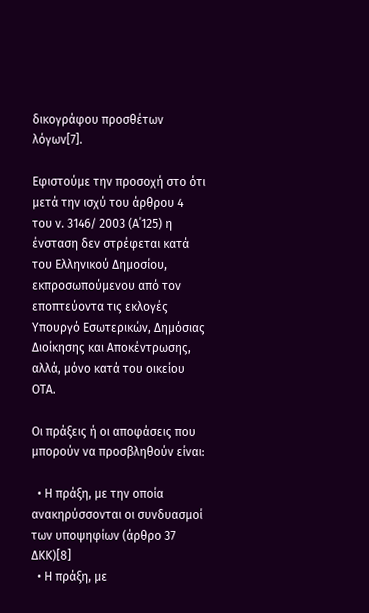δικογράφου προσθέτων λόγων[7].

Εφιστούμε την προσοχή στο ότι μετά την ισχύ του άρθρου 4 του ν. 3146/ 2003 (Α΄125) η ένσταση δεν στρέφεται κατά του Ελληνικού Δημοσίου, εκπροσωπούμενου από τον εποπτεύοντα τις εκλογές Υπουργό Εσωτερικών, Δημόσιας Διοίκησης και Αποκέντρωσης, αλλά, μόνο κατά του οικείου ΟΤΑ.

Οι πράξεις ή οι αποφάσεις που μπορούν να προσβληθούν είναι:

  • Η πράξη, με την οποία ανακηρύσσονται οι συνδυασμοί των υποψηφίων (άρθρο 37 ΔΚΚ)[8]
  • Η πράξη, με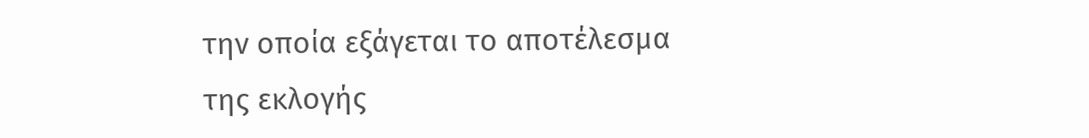την οποία εξάγεται το αποτέλεσμα της εκλογής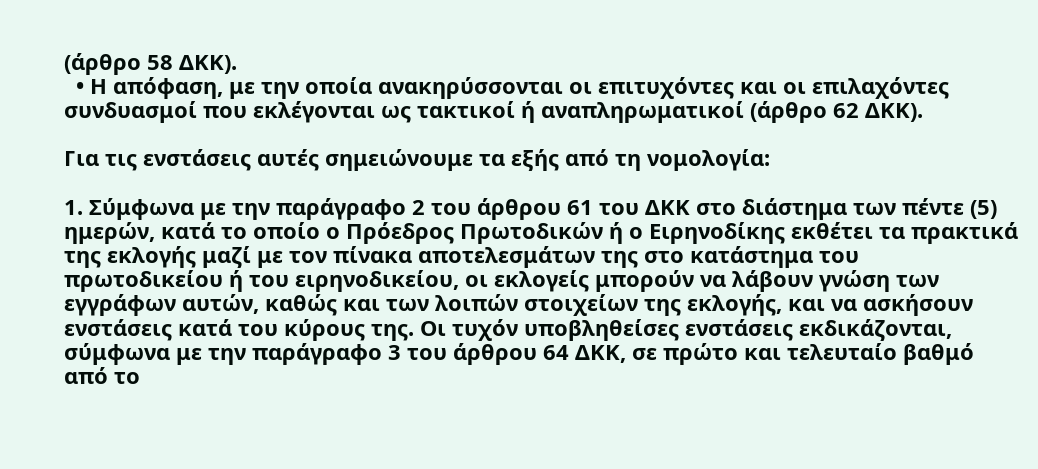(άρθρο 58 ΔΚΚ).
  • Η απόφαση, με την οποία ανακηρύσσονται οι επιτυχόντες και οι επιλαχόντες συνδυασμοί που εκλέγονται ως τακτικοί ή αναπληρωματικοί (άρθρο 62 ΔΚΚ).

Για τις ενστάσεις αυτές σημειώνουμε τα εξής από τη νομολογία:

1. Σύμφωνα με την παράγραφο 2 του άρθρου 61 του ΔΚΚ στο διάστημα των πέντε (5) ημερών, κατά το οποίο ο Πρόεδρος Πρωτοδικών ή ο Ειρηνοδίκης εκθέτει τα πρακτικά της εκλογής μαζί με τον πίνακα αποτελεσμάτων της στο κατάστημα του πρωτοδικείου ή του ειρηνοδικείου, οι εκλογείς μπορούν να λάβουν γνώση των εγγράφων αυτών, καθώς και των λοιπών στοιχείων της εκλογής, και να ασκήσουν ενστάσεις κατά του κύρους της. Οι τυχόν υποβληθείσες ενστάσεις εκδικάζονται, σύμφωνα με την παράγραφο 3 του άρθρου 64 ΔΚΚ, σε πρώτο και τελευταίο βαθμό από το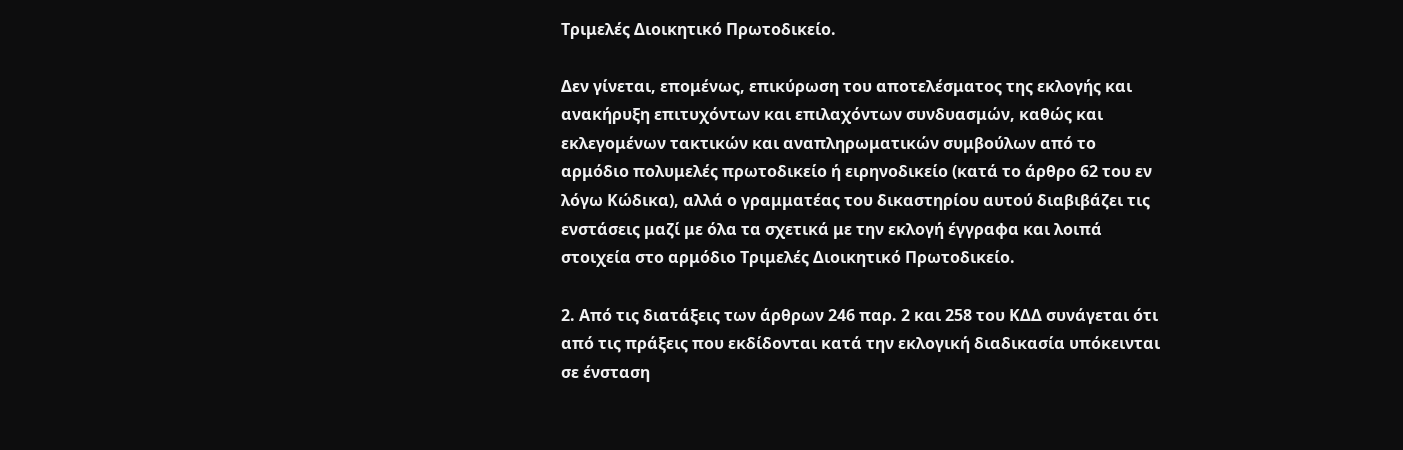Τριμελές Διοικητικό Πρωτοδικείο.

Δεν γίνεται, επομένως, επικύρωση του αποτελέσματος της εκλογής και ανακήρυξη επιτυχόντων και επιλαχόντων συνδυασμών, καθώς και εκλεγομένων τακτικών και αναπληρωματικών συμβούλων από το αρμόδιο πολυμελές πρωτοδικείο ή ειρηνοδικείο (κατά το άρθρο 62 του εν λόγω Κώδικα), αλλά ο γραμματέας του δικαστηρίου αυτού διαβιβάζει τις ενστάσεις μαζί με όλα τα σχετικά με την εκλογή έγγραφα και λοιπά στοιχεία στο αρμόδιο Τριμελές Διοικητικό Πρωτοδικείο.

2. Από τις διατάξεις των άρθρων 246 παρ. 2 και 258 του ΚΔΔ συνάγεται ότι από τις πράξεις που εκδίδονται κατά την εκλογική διαδικασία υπόκεινται σε ένσταση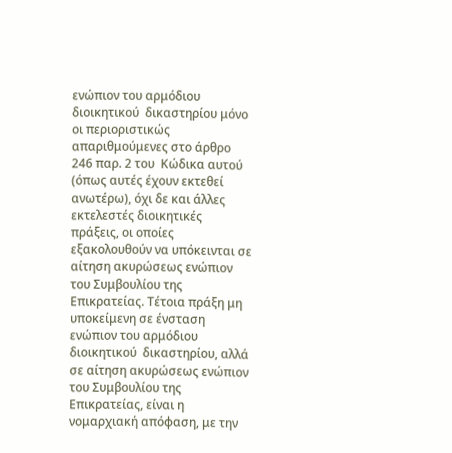ενώπιον του αρμόδιου διοικητικού  δικαστηρίου μόνο οι περιοριστικώς απαριθμούμενες στο άρθρο 246 παρ. 2 του  Κώδικα αυτού (όπως αυτές έχουν εκτεθεί ανωτέρω), όχι δε και άλλες εκτελεστές διοικητικές πράξεις, οι οποίες  εξακολουθούν να υπόκεινται σε αίτηση ακυρώσεως ενώπιον του Συμβουλίου της  Επικρατείας. Τέτοια πράξη μη υποκείμενη σε ένσταση ενώπιον του αρμόδιου  διοικητικού  δικαστηρίου, αλλά σε αίτηση ακυρώσεως ενώπιον του Συμβουλίου της  Επικρατείας, είναι η νομαρχιακή απόφαση, με την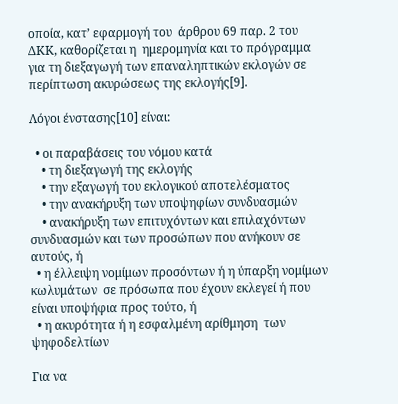οποία, κατ’ εφαρμογή του  άρθρου 69 παρ. 2 του ΔΚΚ, καθορίζεται η  ημερομηνία και το πρόγραμμα για τη διεξαγωγή των επαναληπτικών εκλογών σε  περίπτωση ακυρώσεως της εκλογής[9].

Λόγοι ένστασης[10] είναι:

  • οι παραβάσεις του νόμου κατά
    • τη διεξαγωγή της εκλογής
    • την εξαγωγή του εκλογικού αποτελέσματος
    • την ανακήρυξη των υποψηφίων συνδυασμών
    • ανακήρυξη των επιτυχόντων και επιλαχόντων συνδυασμών και των προσώπων που ανήκουν σε αυτούς, ή
  • η έλλειψη νομίμων προσόντων ή η ύπαρξη νομίμων κωλυμάτων  σε πρόσωπα που έχουν εκλεγεί ή που είναι υποψήφια προς τούτο, ή
  • η ακυρότητα ή η εσφαλμένη αρίθμηση  των ψηφοδελτίων

Για να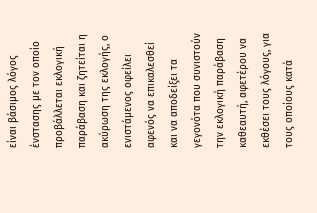είναι βάσιμος λόγος ένστασης με τον οποίο προβάλλεται εκλογική παράβαση και ζητείται η ακύρωση της εκλογής, ο ενιστάμενος οφείλει αφενός να επικαλεσθεί και να αποδείξει τα γεγονότα που συνιστούν την εκλογική παράβαση καθεαυτή, αφετέρου να εκθέσει τους λόγους, για τους οποίους κατά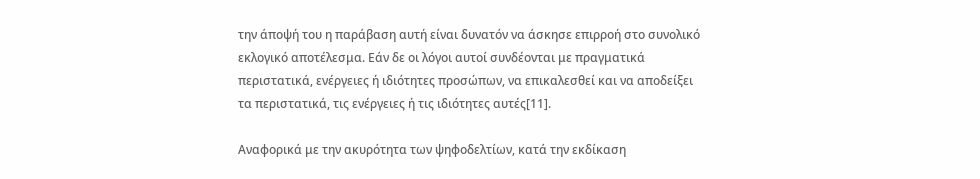την άποψή του η παράβαση αυτή είναι δυνατόν να άσκησε επιρροή στο συνολικό εκλογικό αποτέλεσμα. Εάν δε οι λόγοι αυτοί συνδέονται με πραγματικά περιστατικά, ενέργειες ή ιδιότητες προσώπων, να επικαλεσθεί και να αποδείξει τα περιστατικά, τις ενέργειες ή τις ιδιότητες αυτές[11].

Αναφορικά με την ακυρότητα των ψηφοδελτίων, κατά την εκδίκαση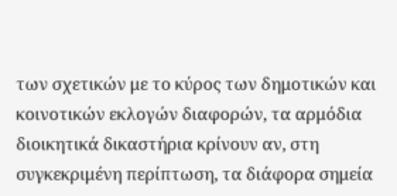των σχετικών με το κύρος των δημοτικών και κοινοτικών εκλογών διαφορών, τα αρμόδια διοικητικά δικαστήρια κρίνουν αν, στη συγκεκριμένη περίπτωση, τα διάφορα σημεία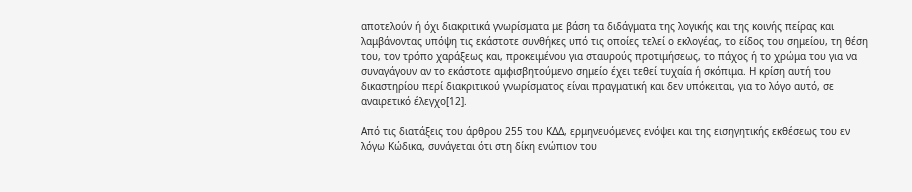αποτελούν ή όχι διακριτικά γνωρίσματα με βάση τα διδάγματα της λογικής και της κοινής πείρας και λαμβάνοντας υπόψη τις εκάστοτε συνθήκες υπό τις οποίες τελεί ο εκλογέας, το είδος του σημείου, τη θέση του, τον τρόπο χαράξεως και, προκειμένου για σταυρούς προτιμήσεως, το πάχος ή το χρώμα του για να συναγάγουν αν το εκάστοτε αμφισβητούμενο σημείο έχει τεθεί τυχαία ή σκόπιμα. Η κρίση αυτή του δικαστηρίου περί διακριτικού γνωρίσματος είναι πραγματική και δεν υπόκειται, για το λόγο αυτό, σε αναιρετικό έλεγχο[12].

Από τις διατάξεις του άρθρου 255 του ΚΔΔ, ερμηνευόμενες ενόψει και της εισηγητικής εκθέσεως του εν λόγω Κώδικα, συνάγεται ότι στη δίκη ενώπιον του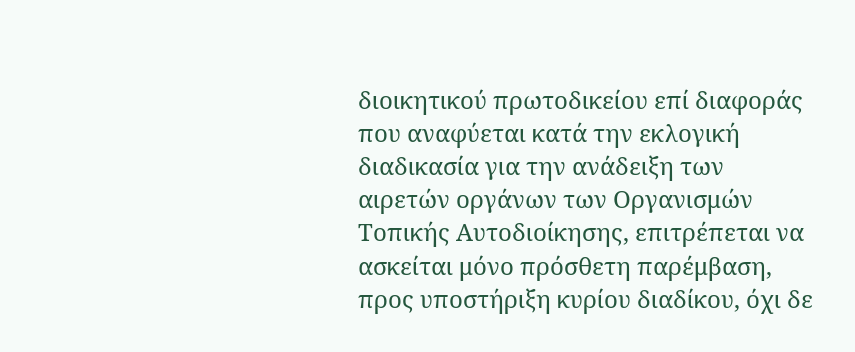διοικητικού πρωτοδικείου επί διαφοράς που αναφύεται κατά την εκλογική διαδικασία για την ανάδειξη των αιρετών οργάνων των Οργανισμών Τοπικής Αυτοδιοίκησης, επιτρέπεται να ασκείται μόνο πρόσθετη παρέμβαση, προς υποστήριξη κυρίου διαδίκου, όχι δε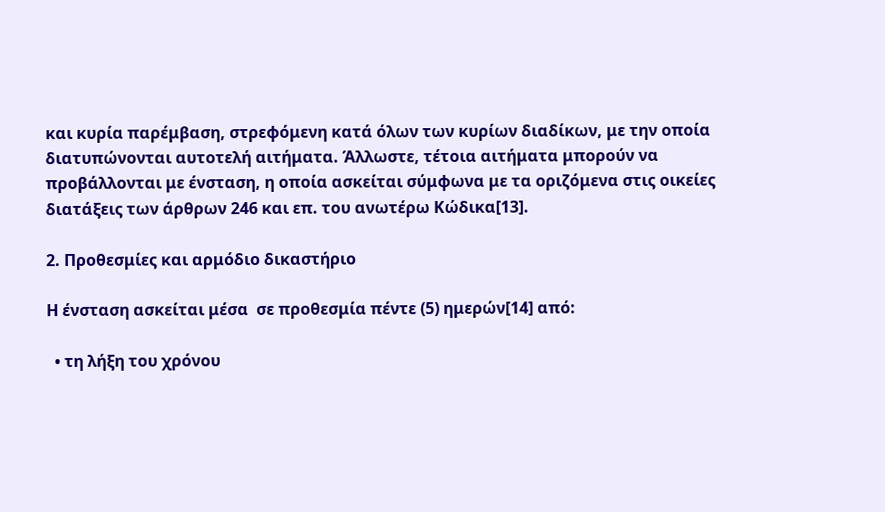και κυρία παρέμβαση, στρεφόμενη κατά όλων των κυρίων διαδίκων, με την οποία διατυπώνονται αυτοτελή αιτήματα. Άλλωστε, τέτοια αιτήματα μπορούν να προβάλλονται με ένσταση, η οποία ασκείται σύμφωνα με τα οριζόμενα στις οικείες διατάξεις των άρθρων 246 και επ. του ανωτέρω Κώδικα[13].

2. Προθεσμίες και αρμόδιο δικαστήριο

Η ένσταση ασκείται μέσα  σε προθεσμία πέντε (5) ημερών[14] από:

  • τη λήξη του χρόνου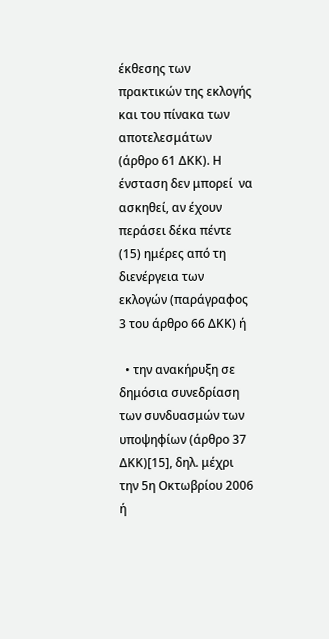έκθεσης των πρακτικών της εκλογής και του πίνακα των αποτελεσμάτων (άρθρο 61 ΔΚΚ). Η ένσταση δεν μπορεί  να ασκηθεί, αν έχουν περάσει δέκα πέντε (15) ημέρες από τη διενέργεια των εκλογών (παράγραφος 3 του άρθρο 66 ΔΚΚ) ή

  • την ανακήρυξη σε δημόσια συνεδρίαση των συνδυασμών των υποψηφίων (άρθρο 37 ΔΚΚ)[15], δηλ. μέχρι την 5η Οκτωβρίου 2006 ή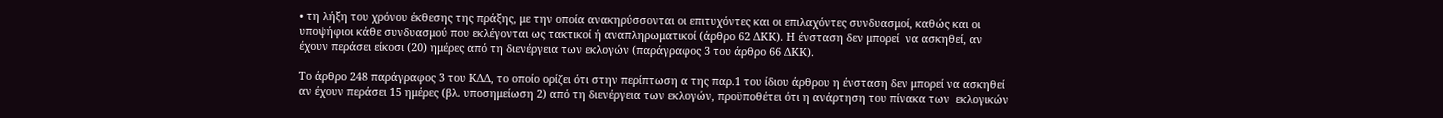• τη λήξη του χρόνου έκθεσης της πράξης, με την οποία ανακηρύσσονται οι επιτυχόντες και οι επιλαχόντες συνδυασμοί, καθώς και οι υποψήφιοι κάθε συνδυασμού που εκλέγονται ως τακτικοί ή αναπληρωματικοί (άρθρο 62 ΔΚΚ). Η ένσταση δεν μπορεί  να ασκηθεί, αν έχουν περάσει είκοσι (20) ημέρες από τη διενέργεια των εκλογών (παράγραφος 3 του άρθρο 66 ΔΚΚ).

Το άρθρο 248 παράγραφος 3 του ΚΔΔ, το οποίο ορίζει ότι στην περίπτωση α της παρ.1 του ίδιου άρθρου η ένσταση δεν μπορεί να ασκηθεί αν έχουν περάσει 15 ημέρες (βλ. υποσημείωση 2) από τη διενέργεια των εκλογών, προϋποθέτει ότι η ανάρτηση του πίνακα των  εκλογικών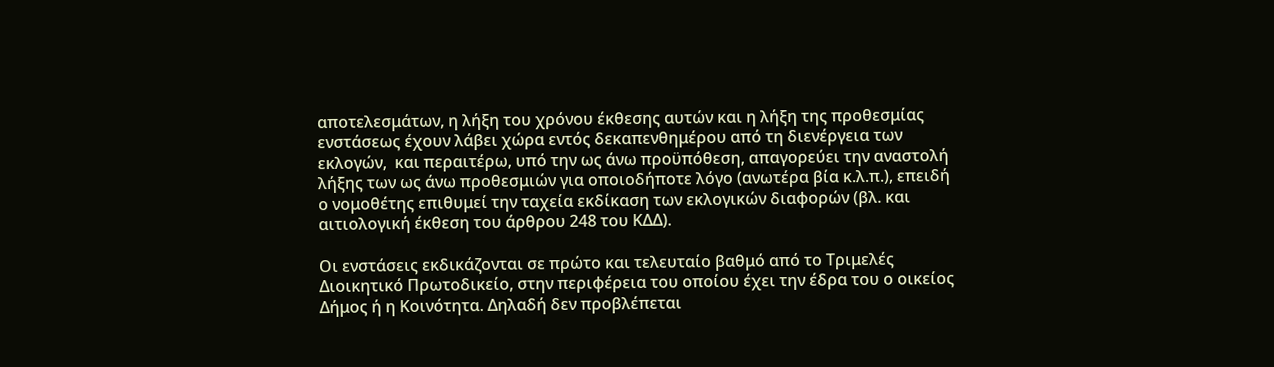αποτελεσμάτων, η λήξη του χρόνου έκθεσης αυτών και η λήξη της προθεσμίας ενστάσεως έχουν λάβει χώρα εντός δεκαπενθημέρου από τη διενέργεια των εκλογών,  και περαιτέρω, υπό την ως άνω προϋπόθεση, απαγορεύει την αναστολή λήξης των ως άνω προθεσμιών για οποιοδήποτε λόγο (ανωτέρα βία κ.λ.π.), επειδή ο νομοθέτης επιθυμεί την ταχεία εκδίκαση των εκλογικών διαφορών (βλ. και αιτιολογική έκθεση του άρθρου 248 του ΚΔΔ).

Οι ενστάσεις εκδικάζονται σε πρώτο και τελευταίο βαθμό από το Τριμελές Διοικητικό Πρωτοδικείο, στην περιφέρεια του οποίου έχει την έδρα του ο οικείος Δήμος ή η Κοινότητα. Δηλαδή δεν προβλέπεται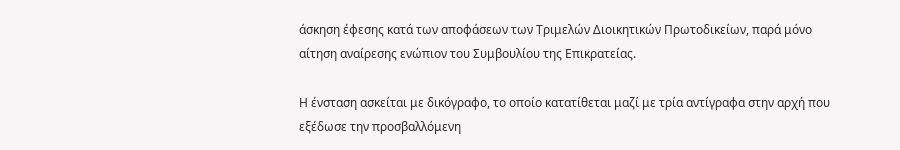άσκηση έφεσης κατά των αποφάσεων των Τριμελών Διοικητικών Πρωτοδικείων, παρά μόνο αίτηση αναίρεσης ενώπιον του Συμβουλίου της Επικρατείας.

Η ένσταση ασκείται με δικόγραφο, το οποίο κατατίθεται μαζί με τρία αντίγραφα στην αρχή που εξέδωσε την προσβαλλόμενη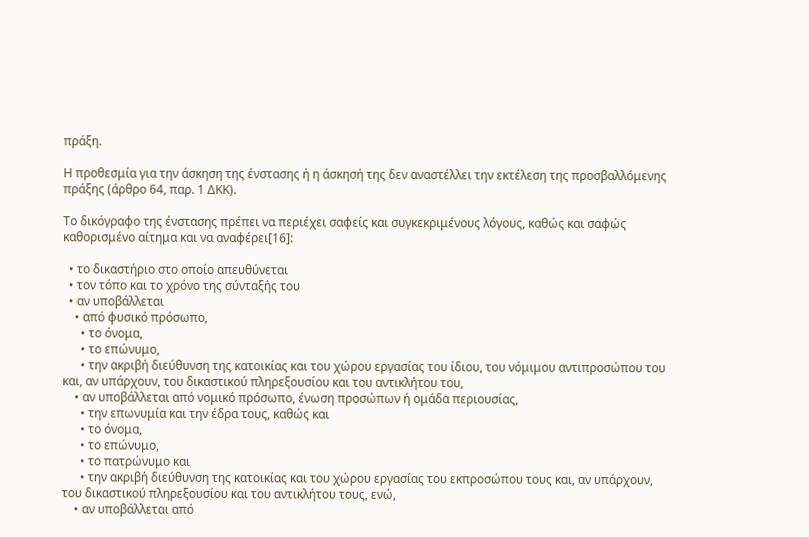πράξη.

Η προθεσμία για την άσκηση της ένστασης ή η άσκησή της δεν αναστέλλει την εκτέλεση της προσβαλλόμενης πράξης (άρθρο 64, παρ. 1 ΔΚΚ).

Το δικόγραφο της ένστασης πρέπει να περιέχει σαφείς και συγκεκριμένους λόγους, καθώς και σαφώς καθορισμένο αίτημα και να αναφέρει[16]:

  • το δικαστήριο στο οποίο απευθύνεται
  • τον τόπο και το χρόνο της σύνταξής του
  • αν υποβάλλεται
    • από φυσικό πρόσωπο,
      • το όνομα,
      • το επώνυμο,
      • την ακριβή διεύθυνση της κατοικίας και του χώρου εργασίας του ίδιου, του νόμιμου αντιπροσώπου του και, αν υπάρχουν, του δικαστικού πληρεξουσίου και του αντικλήτου του,
    • αν υποβάλλεται από νομικό πρόσωπο, ένωση προσώπων ή ομάδα περιουσίας,
      • την επωνυμία και την έδρα τους, καθώς και
      • το όνομα,
      • το επώνυμο,
      • το πατρώνυμο και
      • την ακριβή διεύθυνση της κατοικίας και του χώρου εργασίας του εκπροσώπου τους και, αν υπάρχουν, του δικαστικού πληρεξουσίου και του αντικλήτου τους, ενώ,
    • αν υποβάλλεται από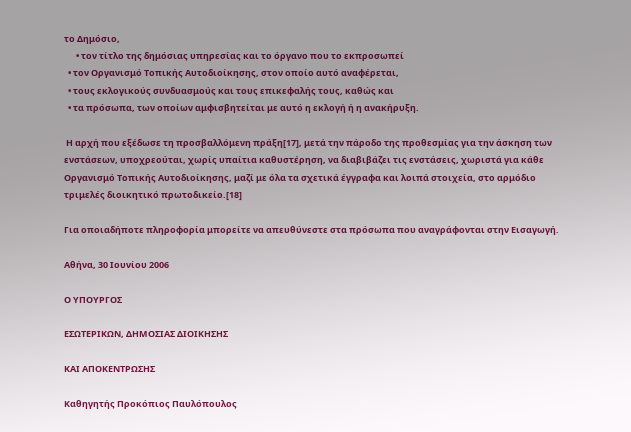το Δημόσιο,
      • τον τίτλο της δημόσιας υπηρεσίας και το όργανο που το εκπροσωπεί
  • τον Οργανισμό Τοπικής Αυτοδιοίκησης, στον οποίο αυτό αναφέρεται,
  • τους εκλογικούς συνδυασμούς και τους επικεφαλής τους, καθώς και
  • τα πρόσωπα, των οποίων αμφισβητείται με αυτό η εκλογή ή η ανακήρυξη.

 Η αρχή που εξέδωσε τη προσβαλλόμενη πράξη[17], μετά την πάροδο της προθεσμίας για την άσκηση των ενστάσεων, υποχρεούται, χωρίς υπαίτια καθυστέρηση, να διαβιβάζει τις ενστάσεις, χωριστά για κάθε Οργανισμό Τοπικής Αυτοδιοίκησης, μαζί με όλα τα σχετικά έγγραφα και λοιπά στοιχεία, στο αρμόδιο τριμελές διοικητικό πρωτοδικείο.[18]

Για οποιαδήποτε πληροφορία μπορείτε να απευθύνεστε στα πρόσωπα που αναγράφονται στην Εισαγωγή.

Αθήνα, 30 Ιουνίου 2006

Ο ΥΠΟΥΡΓΟΣ

ΕΣΩΤΕΡΙΚΩΝ, ΔΗΜΟΣΙΑΣ ΔΙΟΙΚΗΣΗΣ

ΚΑΙ ΑΠΟΚΕΝΤΡΩΣΗΣ

Καθηγητής Προκόπιος Παυλόπουλος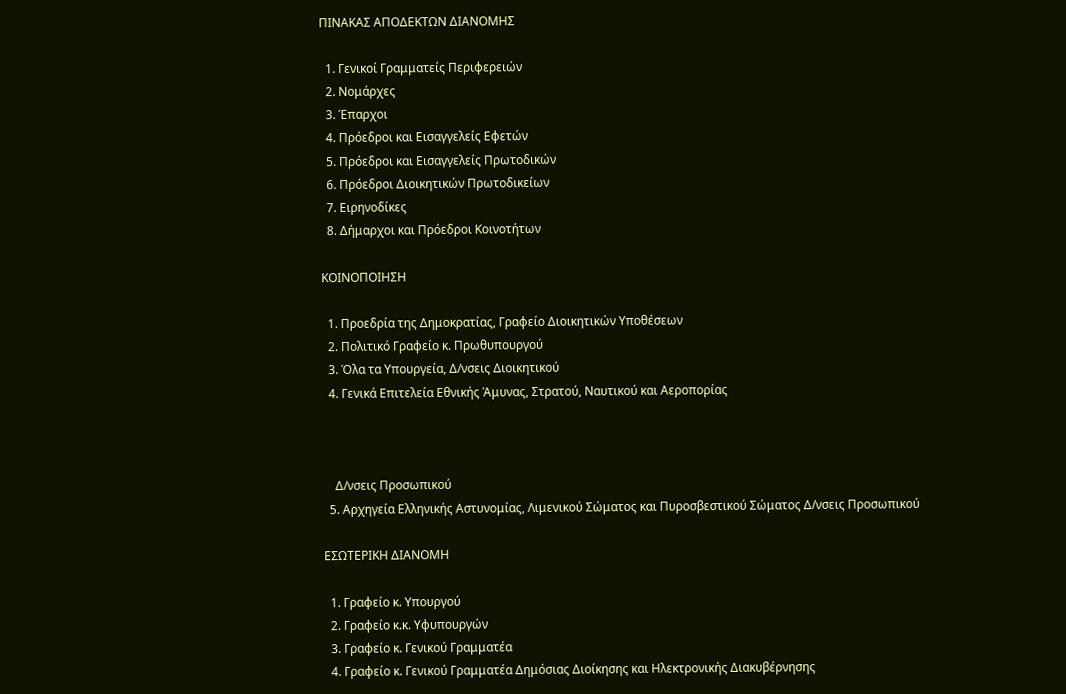ΠΙΝΑΚΑΣ ΑΠΟΔΕΚΤΩΝ ΔΙΑΝΟΜΗΣ

  1. Γενικοί Γραμματείς Περιφερειών
  2. Νομάρχες
  3. Έπαρχοι
  4. Πρόεδροι και Εισαγγελείς Εφετών
  5. Πρόεδροι και Εισαγγελείς Πρωτοδικών
  6. Πρόεδροι Διοικητικών Πρωτοδικείων
  7. Ειρηνοδίκες
  8. Δήμαρχοι και Πρόεδροι Κοινοτήτων

ΚΟΙΝΟΠΟΙΗΣΗ

  1. Προεδρία της Δημοκρατίας, Γραφείο Διοικητικών Υποθέσεων
  2. Πολιτικό Γραφείο κ. Πρωθυπουργού
  3. Όλα τα Υπουργεία, Δ/νσεις Διοικητικού
  4. Γενικά Επιτελεία Εθνικής Άμυνας, Στρατού, Ναυτικού και Αεροπορίας



    Δ/νσεις Προσωπικού
  5. Αρχηγεία Ελληνικής Αστυνομίας, Λιμενικού Σώματος και Πυροσβεστικού Σώματος Δ/νσεις Προσωπικού

ΕΣΩΤΕΡΙΚΗ ΔΙΑΝΟΜΗ

  1. Γραφείο κ. Υπουργού
  2. Γραφείο κ.κ. Υφυπουργών
  3. Γραφείο κ. Γενικού Γραμματέα
  4. Γραφείο κ. Γενικού Γραμματέα Δημόσιας Διοίκησης και Ηλεκτρονικής Διακυβέρνησης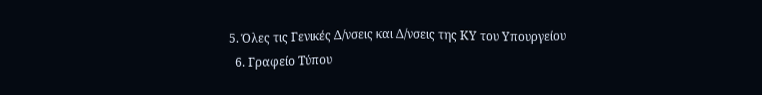5. Όλες τις Γενικές Δ/νσεις και Δ/νσεις της ΚΥ του Υπουργείου
  6. Γραφείο Τύπου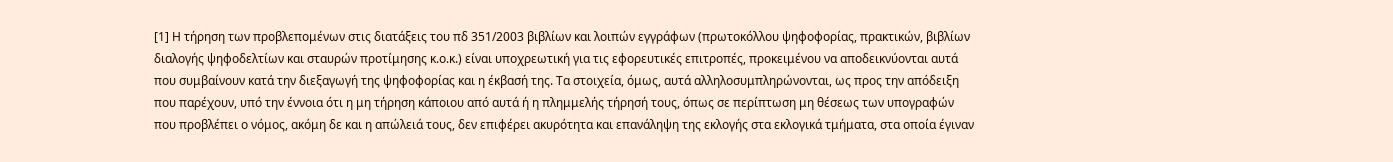[1] Η τήρηση των προβλεπομένων στις διατάξεις του πδ 351/2003 βιβλίων και λοιπών εγγράφων (πρωτοκόλλου ψηφοφορίας, πρακτικών, βιβλίων διαλογής ψηφοδελτίων και σταυρών προτίμησης κ.ο.κ.) είναι υποχρεωτική για τις εφορευτικές επιτροπές, προκειμένου να αποδεικνύονται αυτά που συμβαίνουν κατά την διεξαγωγή της ψηφοφορίας και η έκβασή της. Τα στοιχεία, όμως, αυτά αλληλοσυμπληρώνονται, ως προς την απόδειξη που παρέχουν, υπό την έννοια ότι η μη τήρηση κάποιου από αυτά ή η πλημμελής τήρησή τους, όπως σε περίπτωση μη θέσεως των υπογραφών που προβλέπει ο νόμος, ακόμη δε και η απώλειά τους, δεν επιφέρει ακυρότητα και επανάληψη της εκλογής στα εκλογικά τμήματα, στα οποία έγιναν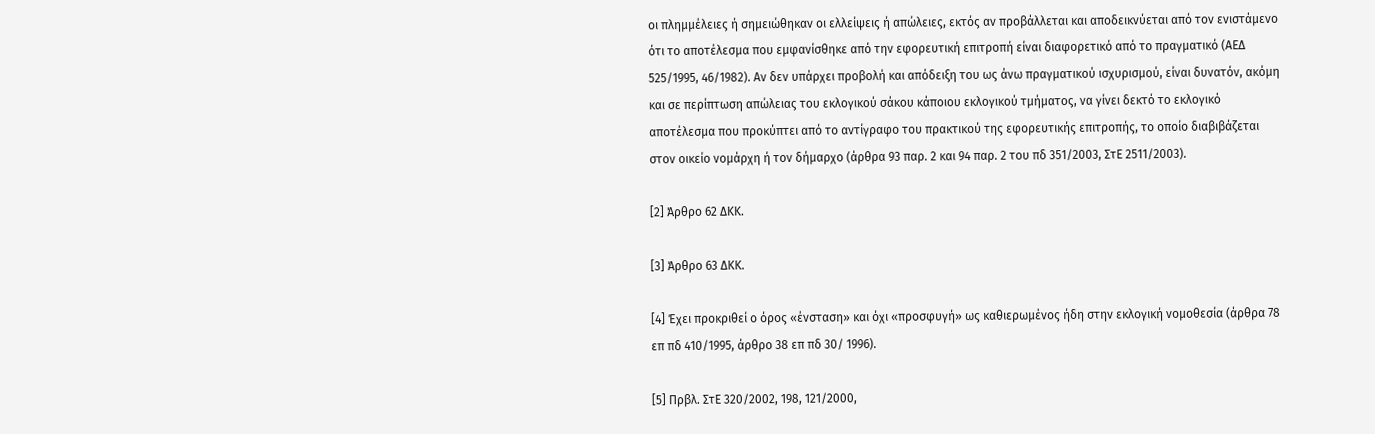οι πλημμέλειες ή σημειώθηκαν οι ελλείψεις ή απώλειες, εκτός αν προβάλλεται και αποδεικνύεται από τον ενιστάμενο ότι το αποτέλεσμα που εμφανίσθηκε από την εφορευτική επιτροπή είναι διαφορετικό από το πραγματικό (ΑΕΔ 525/1995, 46/1982). Αν δεν υπάρχει προβολή και απόδειξη του ως άνω πραγματικού ισχυρισμού, είναι δυνατόν, ακόμη και σε περίπτωση απώλειας του εκλογικού σάκου κάποιου εκλογικού τμήματος, να γίνει δεκτό το εκλογικό αποτέλεσμα που προκύπτει από το αντίγραφο του πρακτικού της εφορευτικής επιτροπής, το οποίο διαβιβάζεται στον οικείο νομάρχη ή τον δήμαρχο (άρθρα 93 παρ. 2 και 94 παρ. 2 του πδ 351/2003, ΣτΕ 2511/2003).

[2] Άρθρο 62 ΔΚΚ.

[3] Άρθρο 63 ΔΚΚ.

[4] Έχει προκριθεί ο όρος «ένσταση» και όχι «προσφυγή» ως καθιερωμένος ήδη στην εκλογική νομοθεσία (άρθρα 78 επ πδ 410/1995, άρθρο 38 επ πδ 30/ 1996).

[5] Πρβλ. ΣτΕ 320/2002, 198, 121/2000,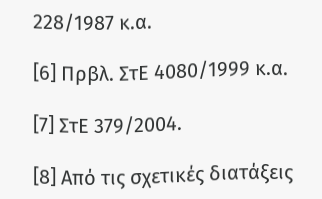228/1987 κ.α.

[6] Πρβλ. ΣτΕ 4080/1999 κ.α.

[7] ΣτΕ 379/2004.

[8] Από τις σχετικές διατάξεις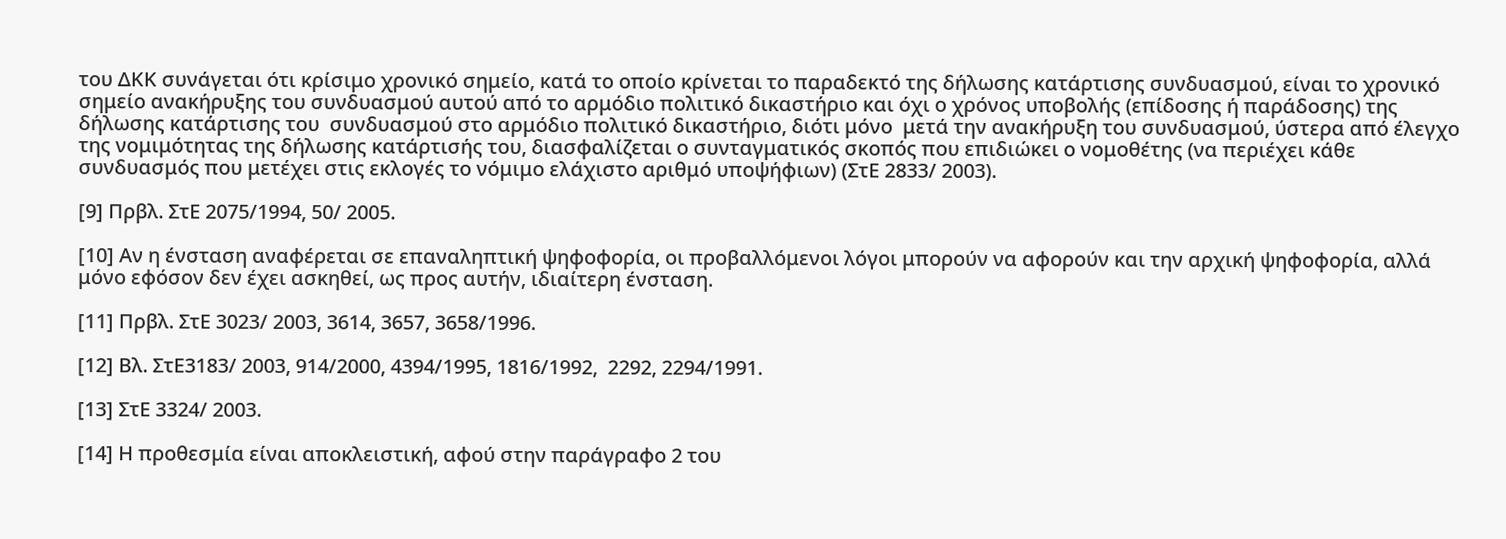του ΔΚΚ συνάγεται ότι κρίσιμο χρονικό σημείο, κατά το οποίο κρίνεται το παραδεκτό της δήλωσης κατάρτισης συνδυασμού, είναι το χρονικό σημείο ανακήρυξης του συνδυασμού αυτού από το αρμόδιο πολιτικό δικαστήριο και όχι ο χρόνος υποβολής (επίδοσης ή παράδοσης) της δήλωσης κατάρτισης του  συνδυασμού στο αρμόδιο πολιτικό δικαστήριο, διότι μόνο  μετά την ανακήρυξη του συνδυασμού, ύστερα από έλεγχο της νομιμότητας της δήλωσης κατάρτισής του, διασφαλίζεται ο συνταγματικός σκοπός που επιδιώκει ο νομοθέτης (να περιέχει κάθε συνδυασμός που μετέχει στις εκλογές το νόμιμο ελάχιστο αριθμό υποψήφιων) (ΣτΕ 2833/ 2003).

[9] Πρβλ. ΣτΕ 2075/1994, 50/ 2005.

[10] Αν η ένσταση αναφέρεται σε επαναληπτική ψηφοφορία, οι προβαλλόμενοι λόγοι μπορούν να αφορούν και την αρχική ψηφοφορία, αλλά μόνο εφόσον δεν έχει ασκηθεί, ως προς αυτήν, ιδιαίτερη ένσταση.

[11] Πρβλ. ΣτΕ 3023/ 2003, 3614, 3657, 3658/1996.

[12] Βλ. ΣτΕ3183/ 2003, 914/2000, 4394/1995, 1816/1992,  2292, 2294/1991.

[13] ΣτΕ 3324/ 2003.

[14] Η προθεσμία είναι αποκλειστική, αφού στην παράγραφο 2 του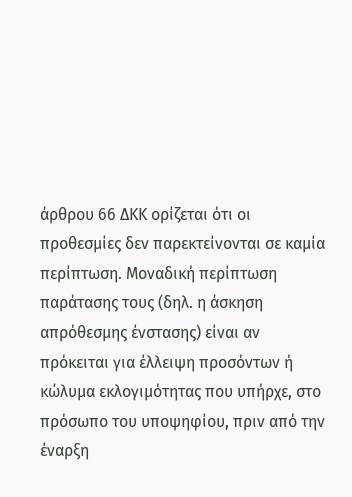άρθρου 66 ΔΚΚ ορίζεται ότι οι προθεσμίες δεν παρεκτείνονται σε καμία περίπτωση. Μοναδική περίπτωση παράτασης τους (δηλ. η άσκηση απρόθεσμης ένστασης) είναι αν πρόκειται για έλλειψη προσόντων ή κώλυμα εκλογιμότητας που υπήρχε, στο πρόσωπο του υποψηφίου, πριν από την έναρξη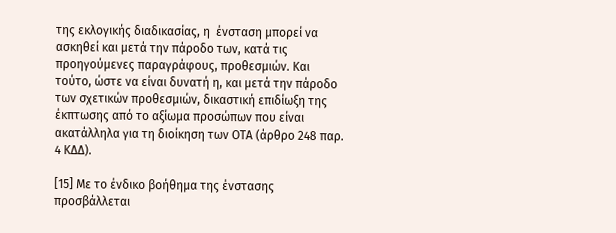της εκλογικής διαδικασίας, η  ένσταση μπορεί να ασκηθεί και μετά την πάροδο των, κατά τις προηγούμενες παραγράφους, προθεσμιών. Και τούτο, ώστε να είναι δυνατή η, και μετά την πάροδο των σχετικών προθεσμιών, δικαστική επιδίωξη της έκπτωσης από το αξίωμα προσώπων που είναι ακατάλληλα για τη διοίκηση των ΟΤΑ (άρθρο 248 παρ. 4 ΚΔΔ).

[15] Με το ένδικο βοήθημα της ένστασης προσβάλλεται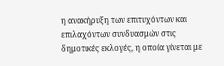η ανακήρυξη των επιτυχόντων και επιλαχόντων συνδυασμών στις δημοτικές εκλογές, η οποία γίνεται με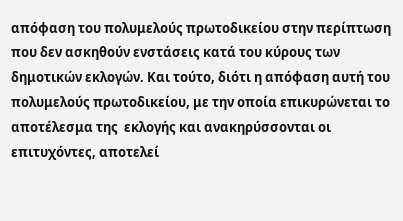απόφαση του πολυμελούς πρωτοδικείου στην περίπτωση που δεν ασκηθούν ενστάσεις κατά του κύρους των δημοτικών εκλογών. Και τούτο, διότι η απόφαση αυτή του πολυμελούς πρωτοδικείου, με την οποία επικυρώνεται το αποτέλεσμα της  εκλογής και ανακηρύσσονται οι επιτυχόντες, αποτελεί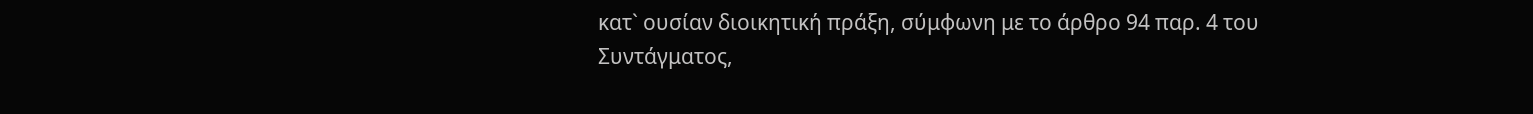κατ` ουσίαν διοικητική πράξη, σύμφωνη με το άρθρο 94 παρ. 4 του Συντάγματος,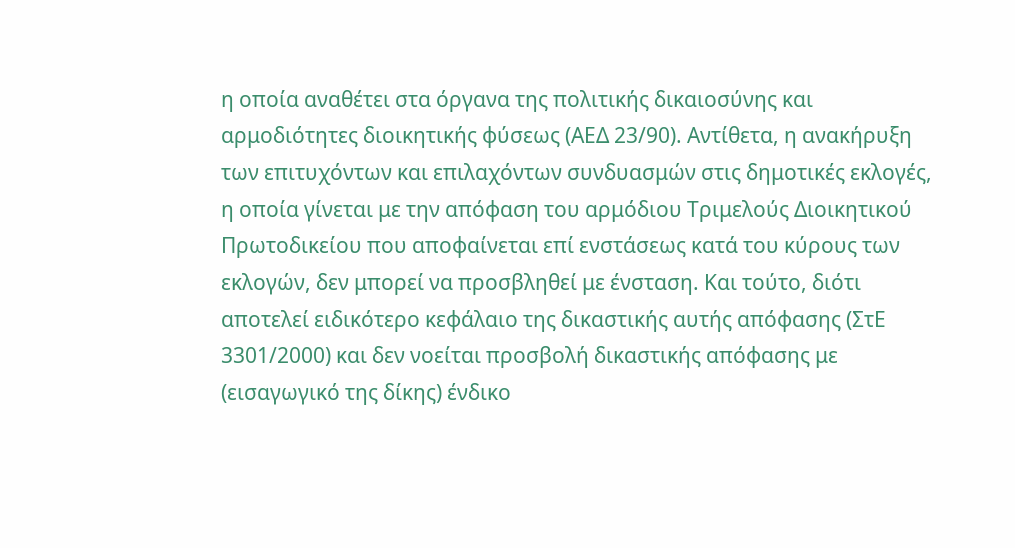η οποία αναθέτει στα όργανα της πολιτικής δικαιοσύνης και αρμοδιότητες διοικητικής φύσεως (ΑΕΔ 23/90). Αντίθετα, η ανακήρυξη των επιτυχόντων και επιλαχόντων συνδυασμών στις δημοτικές εκλογές, η οποία γίνεται με την απόφαση του αρμόδιου Τριμελούς Διοικητικού Πρωτοδικείου που αποφαίνεται επί ενστάσεως κατά του κύρους των εκλογών, δεν μπορεί να προσβληθεί με ένσταση. Και τούτο, διότι αποτελεί ειδικότερο κεφάλαιο της δικαστικής αυτής απόφασης (ΣτΕ 3301/2000) και δεν νοείται προσβολή δικαστικής απόφασης με (εισαγωγικό της δίκης) ένδικο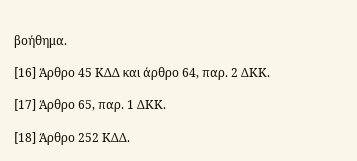βοήθημα.

[16] Άρθρο 45 ΚΔΔ και άρθρο 64, παρ. 2 ΔΚΚ.

[17] Άρθρο 65, παρ. 1 ΔΚΚ.

[18] Άρθρο 252 ΚΔΔ.